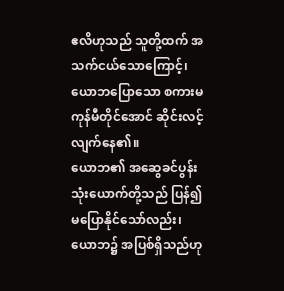ဧလိဟုသည် သူတို့ထက် အသက်ငယ်သောကြောင့်၊ ယောဘပြောသော စကားမကုန်မီတိုင်အောင် ဆိုင်းလင့်လျက်နေ၏။
ယောဘ၏ အဆွေခင်ပွန်းသုံးယောက်တို့သည် ပြန်၍မပြောနိုင်သော်လည်း၊ ယောဘ၌ အပြစ်ရှိသည်ဟု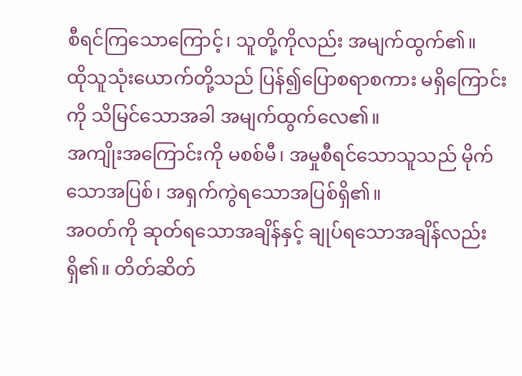စီရင်ကြသောကြောင့်၊ သူတို့ကိုလည်း အမျက်ထွက်၏။
ထိုသူသုံးယောက်တို့သည် ပြန်၍ပြောစရာစကား မရှိကြောင်းကို သိမြင်သောအခါ အမျက်ထွက်လေ၏။
အကျိုးအကြောင်းကို မစစ်မီ၊ အမှုစီရင်သောသူသည် မိုက်သောအပြစ်၊ အရှက်ကွဲရသောအပြစ်ရှိ၏။
အဝတ်ကို ဆုတ်ရသောအချိန်နှင့် ချုပ်ရသောအချိန်လည်းရှိ၏။ တိတ်ဆိတ်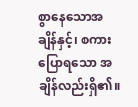စွာနေသောအချိန်နှင့်၊ စကားပြောရသော အချိန်လည်းရှိ၏။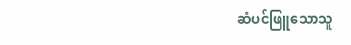ဆံပင်ဖြူသောသူ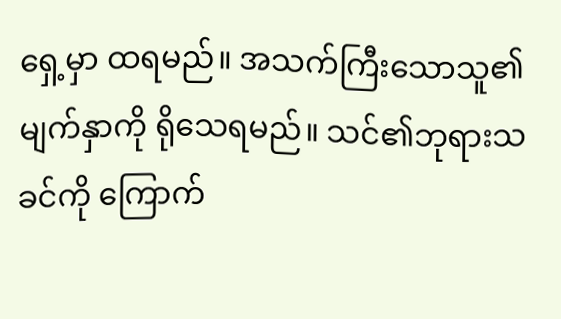ရှေ့မှာ ထရမည်။ အသက်ကြီးသောသူ၏မျက်နှာကို ရိုသေရမည်။ သင်၏ဘုရားသခင်ကို ကြောက်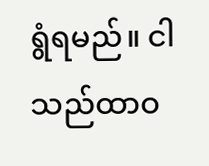ရွံရမည်။ ငါသည်ထာဝ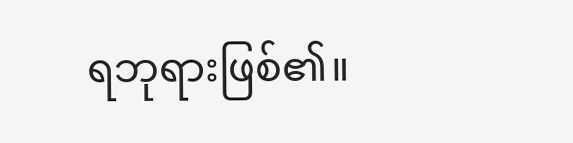ရဘုရားဖြစ်၏။